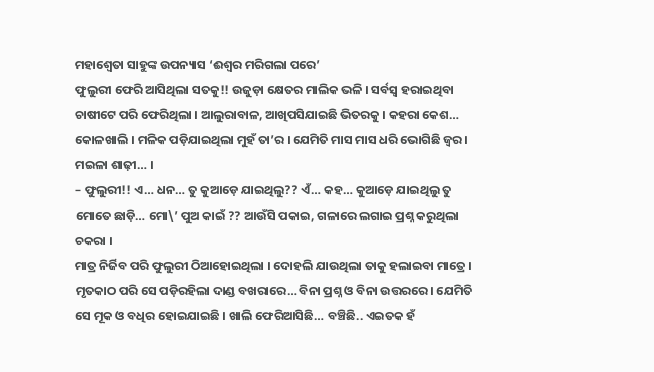ମହାଶ୍ୱେତା ସାହୁଙ୍କ ଉପନ୍ୟାସ ‘ଈଶ୍ୱର ମରିଗଲା ପରେ’
ଫୁଲୁରୀ ଫେରି ଆସିଥିଲା ସତକୁ!! ଉଜୁଡ଼ା କ୍ଷେତର ମାଲିକ ଭଳି । ସର୍ବସ୍ୱ ହରାଇଥିବା ଚାଷୀଟେ ପରି ଫେରିଥିଲା । ଆଲୁରାବାଳ, ଆଖିପସିଯାଇଛି ଭିତରକୁ । କହରା କେଶ… କୋଳଖାଲି । ମଳିକ ପଡ଼ିଯାଇଥିଲା ମୁହଁ ତା’ର । ଯେମିତି ମାସ ମାସ ଧରି ଭୋଗିଛି ଜ୍ୱର । ମଇଳା ଶାଢ଼ୀ… ।
– ଫୁଲୁରୀ!! ଏ… ଧନ… ତୁ କୁଆଡ଼େ ଯାଇଥିଲୁ?? ଏଁ… କହ… କୁଆଡ଼େ ଯାଇଥିଲୁ ତୁ ମୋତେ ଛାଡ଼ି… ମୋ\’ ପୁଅ କାଇଁ ?? ଆଉଁସି ପକାଇ, ଗଳାରେ ଲଗାଇ ପ୍ରଶ୍ନ କରୁଥିଲା ଚକରା ।
ମାତ୍ର ନିର୍ଜିବ ପରି ଫୁଲୁରୀ ଠିଆହୋଇଥିଲା । ଦୋହଲି ଯାଉଥିଲା ତାକୁ ହଲାଇବା ମାତ୍ରେ । ମୃତକାଠ ପରି ସେ ପଡ଼ିରହିଲା ଦାଣ୍ଡ ବଖରାରେ… ବିନା ପ୍ରଶ୍ନ ଓ ବିନା ଉତ୍ତରରେ । ଯେମିତି ସେ ମୂକ ଓ ବଧିର ହୋଇଯାଇଛି । ଖାଲି ଫେରିଆସିଛି… ବଞ୍ଚିଛି.. ଏଇତକ ହଁ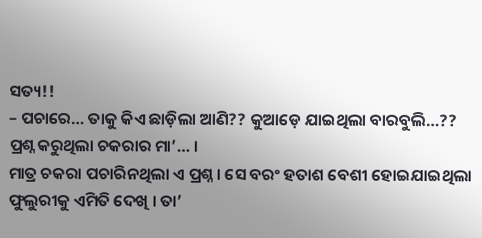ସତ୍ୟ!!
– ପଚାରେ… ତାକୁ କିଏ ଛାଡ଼ିଲା ଆଣି?? କୁଆଡ଼େ ଯାଇଥିଲା ବାରବୁଲି…?? ପ୍ରଶ୍ନ କରୁଥିଲା ଚକରାର ମା’… ।
ମାତ୍ର ଚକରା ପଚାରିନଥିଲା ଏ ପ୍ରଶ୍ନ । ସେ ବରଂ ହତାଶ ବେଶୀ ହୋଇଯାଇଥିଲା ଫୁଲୁରୀକୁ ଏମିତି ଦେଖି । ତା’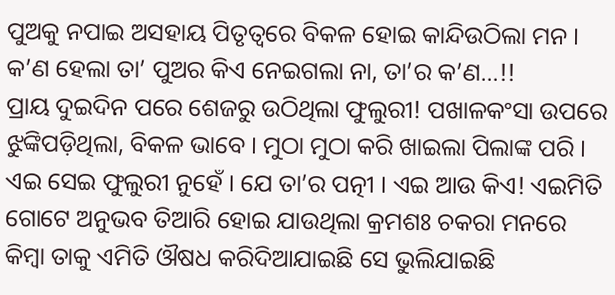ପୁଅକୁ ନପାଇ ଅସହାୟ ପିତୃତ୍ୱରେ ବିକଳ ହୋଇ କାନ୍ଦିଉଠିଲା ମନ । କ’ଣ ହେଲା ତା’ ପୁଅର କିଏ ନେଇଗଲା ନା, ତା’ର କ’ଣ…!!
ପ୍ରାୟ ଦୁଇଦିନ ପରେ ଶେଜରୁ ଉଠିଥିଲା ଫୁଲୁରୀ! ପଖାଳକଂସା ଉପରେ ଝୁଙ୍କିପଡ଼ିଥିଲା, ବିକଳ ଭାବେ । ମୁଠା ମୁଠା କରି ଖାଇଲା ପିଲାଙ୍କ ପରି । ଏଇ ସେଇ ଫୁଲୁରୀ ନୁହେଁ । ଯେ ତା’ର ପତ୍ନୀ । ଏଇ ଆଉ କିଏ! ଏଇମିତି ଗୋଟେ ଅନୁଭବ ତିଆରି ହୋଇ ଯାଉଥିଲା କ୍ରମଶଃ ଚକରା ମନରେ କିମ୍ବା ତାକୁ ଏମିତି ଔଷଧ କରିଦିଆଯାଇଛି ସେ ଭୁଲିଯାଇଛି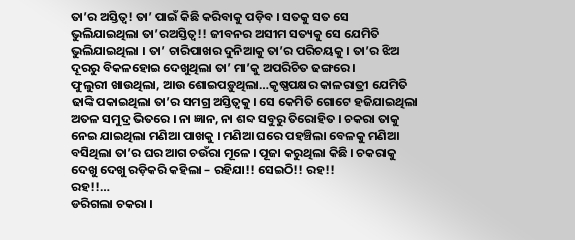ତା’ର ଅସ୍ତିତ୍ୱ! ତା’ ପାଇଁ କିଛି କରିବାକୁ ପଡ଼ିବ । ସତକୁ ସତ ସେ ଭୁଲିଯାଇଥିଲା ତା’ରଅସ୍ତିତ୍ୱ!! ଜୀବନର ଅସୀମ ସତ୍ୟକୁ ସେ ଯେମିତି ଭୁଲିଯାଇଥିଲା । ତା’ ଚାରିପାଖର ଦୁନିଆକୁ ତା’ର ପରିଚୟକୁ । ତା’ର ଝିଅ ଦୂରରୁ ବିକଳହୋଇ ଦେଖୁଥିଲା ତା’ ମା’କୁ ଅପରିଚିତ ଢଙ୍ଗରେ ।
ଫୁଲୁରୀ ଖାଉଥିଲା, ଆଉ ଶୋଇପଡ଼ୁଥିଲା…କୃଷ୍ଣପକ୍ଷର କାଳରାତ୍ରୀ ଯେମିତି ଢାଙ୍କି ପକାଇଥିଲା ତା’ର ସମଗ୍ର ଅସ୍ତିତ୍ୱକୁ । ସେ କେମିତି ଗୋଟେ ହଜିଯାଇଥିଲା ଅତଳ ସମୁଦ୍ର ଭିତରେ । ନା ଜ୍ଞାନ, ନା ଶବ୍ଦ ସବୁରୁ ତିରୋହିତ । ଚକରା ତାକୁ ନେଇ ଯାଇଥିଲା ମଣିଆ ପାଖକୁ । ମଣିଆ ଘରେ ପହଞ୍ଚିଲା ବେଳକୁ ମଣିଆ ବସିଥିଲା ତା’ର ଘର ଆଗ ଚଉଁରା ମୂଳେ । ପୂଜା କରୁଥିଲା କିଛି । ଚକରାକୁ ଦେଖୁ ଦେଖୁ ରଡ଼ିକରି କହିଲା – ରହିଯା!! ସେଇଠି!! ରହ!!
ରହ!!…
ଡରିଗଲା ଚକରା ।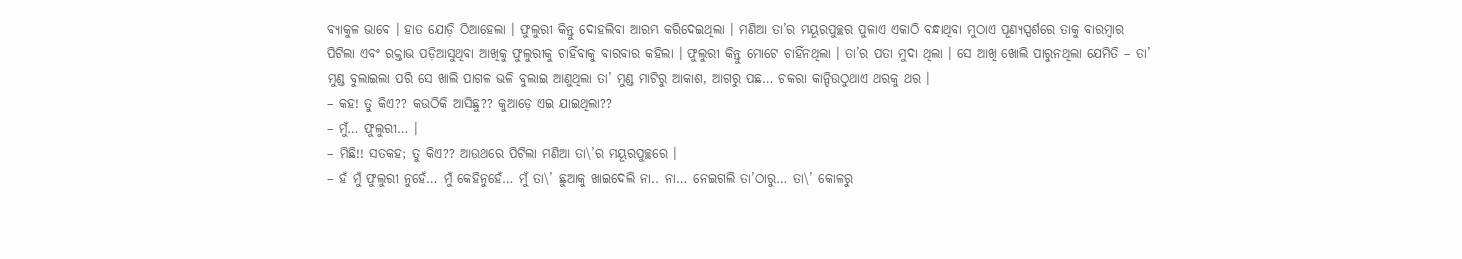ବ୍ୟାକୁଳ ଭାବେ । ହାତ ଯୋଡ଼ି ଠିଆହେଲା । ଫୁଲୁରୀ କିନ୍ତୁ ଦୋହଲିବା ଆରମ୍ଭ କରିଦେଇଥିଲା । ମଣିଆ ତା’ର ମୟୂରପୁଚ୍ଛର ପୁଳାଏ ଏକାଠି ବନ୍ଧାଥିବା ମୁଠାଏ ପୂଣ୍ୟସ୍ପର୍ଶରେ ତାକୁ ବାରମ୍ବାର ପିଟିଲା ଏବଂ ରକ୍ତାଭ ପଡ଼ିଆସୁଥିବା ଆଖିକୁ ଫୁଲୁରୀକୁ ଚାହିଁବାକୁ ବାରବାର କହିଲା । ଫୁଲୁରୀ କିନ୍ତୁ ମୋଟେ ଚାହିଁନଥିଲା । ତା’ର ପତା ମୁଦା ଥିଲା । ସେ ଆଖି ଖୋଲି ପାରୁନଥିଲା ଯେମିତି – ତା’ ମୁଣ୍ଡ ବୁଲାଇଲା ପରି ସେ ଖାଲି ପାଗଳ ଭଳି ବୁଲାଇ ଆଣୁଥିଲା ତା’ ମୁଣ୍ଡ ମାଟିରୁ ଆକାଶ, ଆଗରୁ ପଛ… ଚକରା କାନ୍ଦିଉଠୁଥାଏ ଥରକୁ ଥର ।
– କହ! ତୁ କିଏ?? କଉଠିକି ଆସିଛୁ?? କୁଆଡ଼େ ଏଇ ଯାଇଥିଲା??
– ମୁଁ… ଫୁଲୁରୀ… ।
– ମିଛି!! ସତକହ; ତୁ କିଏ?? ଆଉଥରେ ପିଟିଲା ମଣିଆ ତା\’ର ମୟୂରପୁଚ୍ଛରେ ।
– ହଁ ମୁଁ ଫୁଲୁରୀ ନୁହେଁ… ମୁଁ କେହିନୁହେଁ… ମୁଁ ତା\’ ଛୁଆକୁ ଖାଇଦେଲି ନା.. ନା… ନେଇଗଲି ତା’ଠାରୁ… ତା\’ କୋଳରୁ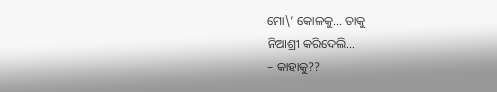ମୋ\’ କୋଳକୁ… ତାକୁ
ନିଆଶ୍ରୀ କରିଦେଲି…
– କାହାକୁ??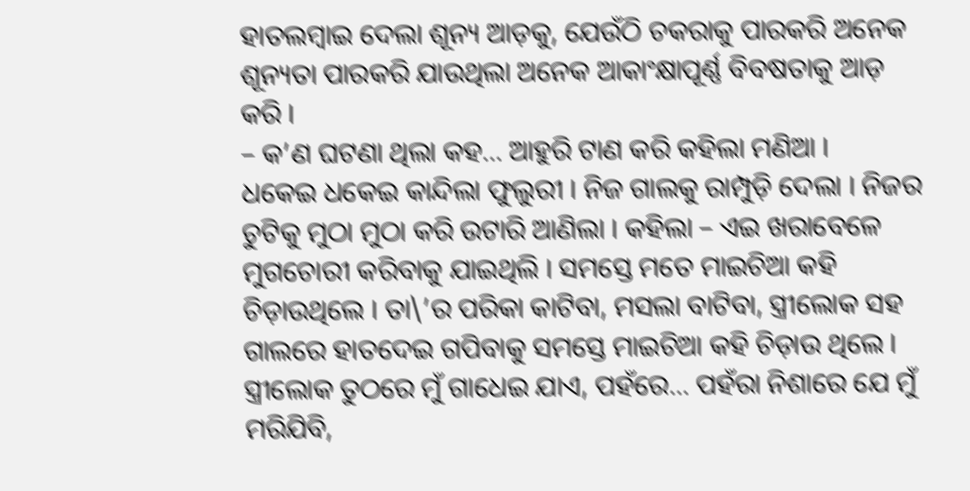ହାତଲମ୍ବାଇ ଦେଲା ଶୂନ୍ୟ ଆଡ଼କୁ, ଯେଉଁଠି ଚକରାକୁ ପାରକରି ଅନେକ ଶୂନ୍ୟତା ପାରକରି ଯାଉଥିଲା ଅନେକ ଆକାଂକ୍ଷାପୂର୍ଣ୍ଣ ବିବଷତାକୁ ଆଡ଼
କରି ।
– କ’ଣ ଘଟଣା ଥିଲା କହ… ଆହୁରି ଟାଣ କରି କହିଲା ମଣିଆ ।
ଧକେଇ ଧକେଇ କାନ୍ଦିଲା ଫୁଲୁରୀ । ନିଜ ଗାଲକୁ ରାମ୍ପୁଡ଼ି ଦେଲା । ନିଜର ଚୁଟିକୁ ମୁଠା ମୁଠା କରି ଉଟାରି ଆଣିଲା । କହିଲା – ଏଇ ଖରାବେଳେ ମୁଗଚୋରୀ କରିବାକୁ ଯାଇଥିଲି । ସମସ୍ତେ ମତେ ମାଇଚିଆ କହି ଚିଡ଼ାଉଥିଲେ । ତା\’ର ପରିକା କାଟିବା, ମସଲା ବାଟିବା, ସ୍ତ୍ରୀଲୋକ ସହ ଗାଲରେ ହାତଦେଇ ଗପିବାକୁ ସମସ୍ତେ ମାଇଚିଆ କହି ଚିଡ଼ାଉ ଥିଲେ । ସ୍ତ୍ରୀଲୋକ ତୁଠରେ ମୁଁ ଗାଧେଇ ଯାଏ, ପହଁରେ… ପହଁରା ନିଶାରେ ଯେ ମୁଁ ମରିଯିବି,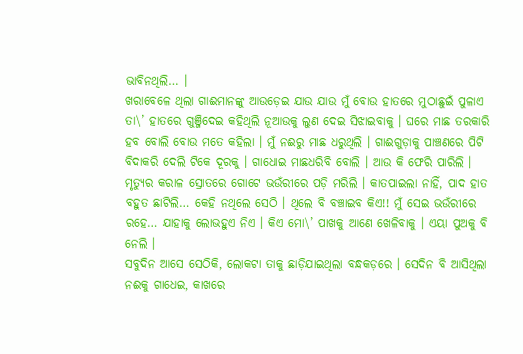ଭାବିନଥିଲି… ।
ଖରାବେଳେ ଥିଲା ଗାଈମାନଙ୍କୁ ଆଉଡ଼େଇ ଯାଉ ଯାଉ ମୁଁ ବୋଉ ହାତରେ ମୁଠାଛୁଇଁ ପୁଳାଏ ତା\’ ହାତରେ ଗୁଞ୍ଜିଦେଇ କହିଥିଲି ନୂଆଉକୁ ଲୁଣ ଦେଇ ସିଝାଇବାକୁ । ଘରେ ମାଛ ତରକାରି ହବ ବୋଲି ବୋଉ ମତେ କହିଲା । ମୁଁ ନଈରୁ ମାଛ ଧରୁଥିଲି । ଗାଈଗୁଡ଼ାକୁ ପାଞ୍ଚଣରେ ପିଟି ବିଦାକରି ଦେଲି ଟିକେ ଦୂରକୁ । ଗାଧୋଇ ମାଛଧରିବି ବୋଲି । ଆଉ କି ଫେରି ପାରିଲି । ମୃତ୍ୟୁର କରାଳ ସ୍ରୋତରେ ଗୋଟେ ଭଉଁରୀରେ ପଡ଼ି ମରିଲି । କାତପାଇଲା ନାହିଁ, ପାଦ ହାତ ବହୁତ ଛାଟିଲି… କେହି ନଥିଲେ ସେଠି । ଥିଲେ ବି ବଞ୍ଚାଇବ କିଏ!! ମୁଁ ସେଇ ଭଉଁରୀରେ ରହେ… ଯାହାକୁ ଲୋଭହୁଏ ନିଏ । କିଏ ମୋ\’ ପାଖକୁ ଆଣେ ଖେଳିବାକୁ । ଏୟା ପୁଅକୁ ବି ନେଲି ।
ସବୁଦିନ ଆସେ ସେଠିକି, ଲୋକଟା ତାକୁ ଛାଡ଼ିଯାଇଥିଲା ବନ୍ଧକଡ଼ରେ । ସେଦିନ ବି ଆସିଥିଲା ନଈକୁ ଗାଧେଇ, କାଖରେ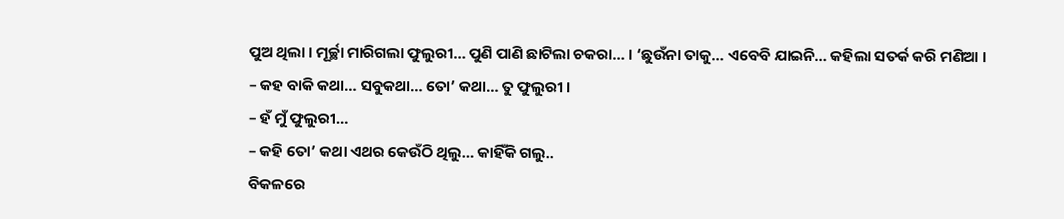ପୁଅ ଥିଲା । ମୂର୍ଚ୍ଛା ମାରିଗଲା ଫୁଲୁରୀ… ପୁଣି ପାଣି ଛାଟିଲା ଚକରା… । ‘ଛୁଉଁନା ତାକୁ… ଏବେବି ଯାଇନି… କହିଲା ସତର୍କ କରି ମଣିଆ ।
– କହ ବାକି କଥା… ସବୁକଥା… ତୋ’ କଥା… ତୁ ଫୁଲୁରୀ ।
– ହଁ ମୁଁ ଫୁଲୁରୀ…
– କହି ତୋ’ କଥା ଏଥର କେଉଁଠି ଥିଲୁ… କାହିଁକି ଗଲୁ..
ବିକଳରେ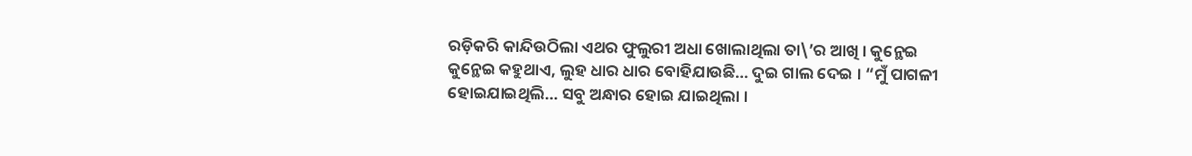ରଡ଼ିକରି କାନ୍ଦିଉଠିଲା ଏଥର ଫୁଲୁରୀ ଅଧା ଖୋଲାଥିଲା ତା\’ର ଆଖି । କୁନ୍ଥେଇ କୁନ୍ଥେଇ କହୁଥାଏ, ଲୁହ ଧାର ଧାର ବୋହିଯାଉଛି… ଦୁଇ ଗାଲ ଦେଇ । “ମୁଁ ପାଗଳୀ ହୋଇଯାଇଥିଲି… ସବୁ ଅନ୍ଧାର ହୋଇ ଯାଇଥିଲା ।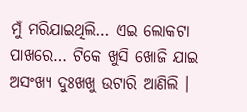ମୁଁ ମରିଯାଇଥିଲି… ଏଇ ଲୋକଟା ପାଖରେ… ଟିକେ ଖୁସି ଖୋଜି ଯାଇ ଅସଂଖ୍ୟ ଦୁଃଖଖୁ ଉଟାରି ଆଣିଲି ।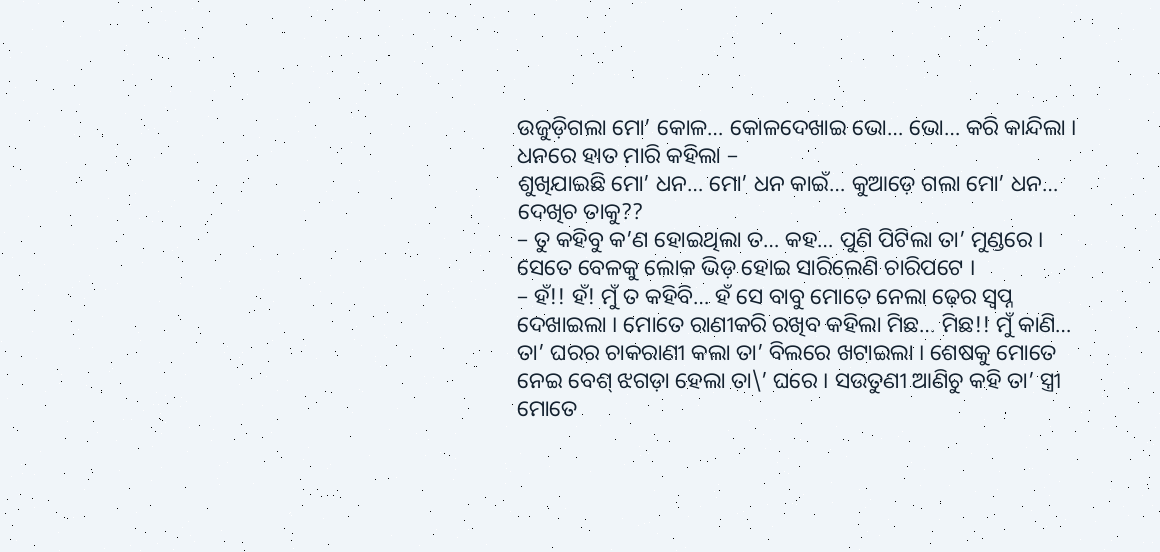ଉଜୁଡ଼ିଗଲା ମୋ’ କୋଳ… କୋଳଦେଖାଇ ଭୋ… ଭୋ… କରି କାନ୍ଦିଲା । ଧନରେ ହାତ ମାରି କହିଲା –
ଶୁଖିଯାଇଛି ମୋ’ ଧନ… ମୋ’ ଧନ କାଇଁ… କୁଆଡ଼େ ଗଲା ମୋ’ ଧନ… ଦେଖିଚ ତାକୁ??
– ତୁ କହିବୁ କ’ଣ ହୋଇଥିଲା ତ… କହ… ପୁଣି ପିଟିଲା ତା’ ମୁଣ୍ଡରେ । ସେତେ ବେଳକୁ ଲୋକ ଭିଡ଼ ହୋଇ ସାରିଲେଣି ଚାରିପଟେ ।
– ହଁ!! ହଁ! ମୁଁ ତ କହିବି… ହଁ ସେ ବାବୁ ମୋତେ ନେଲା ଢ଼େର ସ୍ୱପ୍ନ ଦେଖାଇଲା । ମୋତେ ରାଣୀକରି ରଖିବ କହିଲା ମିଛ… ମିଛ!! ମୁଁ କାଣି… ତା’ ଘରର ଚାକରାଣୀ କଲା ତା’ ବିଲରେ ଖଟାଇଲା । ଶେଷକୁ ମୋତେ ନେଇ ବେଶ୍ ଝଗଡ଼ା ହେଲା ତା\’ ଘରେ । ସଉତୁଣୀ ଆଣିଚୁ କହି ତା’ ସ୍ତ୍ରୀ ମୋତେ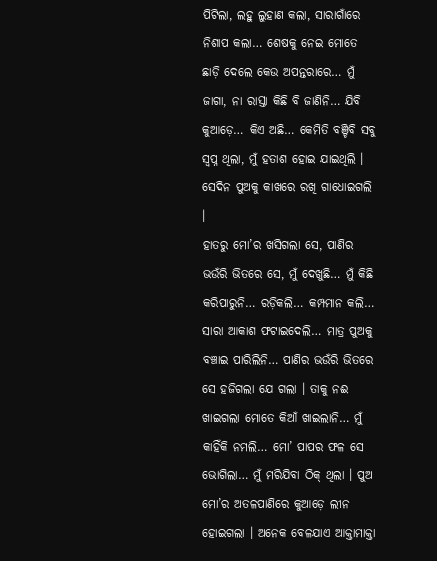ପିଟିଲା, ଲହୁ ଲୁହାଣ କଲା, ସାରାଗାଁରେ ନିଶାପ କଲା… ଶେଷକୁ ନେଇ ମୋତେ ଛାଡ଼ି ଦେଲେ କେଉ ଅପନ୍ତରାରେ… ମୁଁ ଜାଗା, ନା ରାସ୍ତା କିଛି ବି ଜାଣିନି… ଯିବି କୁଆଡ଼େ… କିଏ ଅଛି… କେମିତି ବଞ୍ଚିବି ସବୁ ସ୍ୱପ୍ନ ଥିଲା, ମୁଁ ହତାଶ ହୋଇ ଯାଇଥିଲି । ସେଦିନ ପୁଅକୁ କାଖରେ ରଖି ଗାଧୋଇଗଲି ।
ହାତରୁ ମୋ’ର ଖସିଗଲା ସେ, ପାଣିର ଭଉଁରି ଭିତରେ ସେ, ମୁଁ ଦେଖୁଛି… ମୁଁ କିଛି କରିପାରୁନି… ରଡ଼ିକଲି… କମ୍ପମାନ କଲି… ସାରା ଆକାଶ ଫଟାଇଦେଲି… ମାତ୍ର ପୁଅକୁ ବଞ୍ଚାଇ ପାରିଲିନି… ପାଣିର ଭଉଁରି ଭିତରେ ସେ ହଜିଗଲା ଯେ ଗଲା । ତାକୁ ନଈ ଖାଇଗଲା ମୋତେ କିଆଁ ଖାଇଲାନି… ମୁଁ କାହିଁକି ନମଲି… ମୋ’ ପାପର ଫଳ ସେ ଭୋଗିଲା… ମୁଁ ମରିଯିବା ଠିକ୍ ଥିଲା । ପୁଅ ମୋ’ର ଅତଳପାଣିରେ କୁଆଡ଼େ ଲୀନ ହୋଇଗଲା । ଅନେକ ବେଳଯାଏ ଆକ୍ତାମାକ୍ତା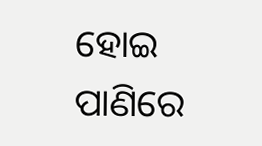ହୋଇ ପାଣିରେ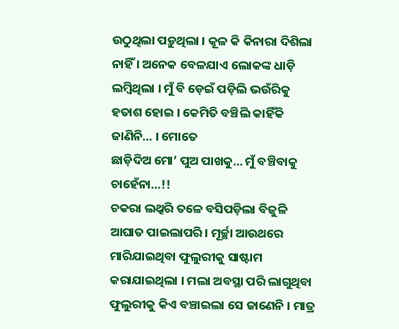ଉଠୁଥିଲା ପଡ଼ୁଥିଲା । କୂଳ କି କିନାରା ଦିଶିଲା ନାହିଁ । ଅନେକ ବେଳଯାଏ ଲୋକଙ୍କ ଧାଡ଼ି ଲମ୍ବିଥିଲା । ମୁଁ ବି ଡ଼େଇଁ ପଡ଼ିଲି ଭଉଁରିକୁ ହତାଶ ହୋଇ । କେମିତି ବଞ୍ଚିଲି କାହିଁକି ଜାଣିନି… । ମୋତେ
ଛାଡ଼ିଦିଅ ମୋ’ ପୁଅ ପାଖକୁ… ମୁଁ ବଞ୍ଚିବାକୁ ଚାହେଁନା…!!
ଚକରା ଲଥ୍କରି ତଳେ ବସିପଡ଼ିଲା ବିଜୁଳି ଆଘାତ ପାଇଲାପରି । ମୂର୍ଚ୍ଛା ଆଉଥରେ ମାରିଯାଇଥିବା ଫୁଲୁରୀକୁ ସାଷ୍ଟାମ କରାଯାଇଥିଲା । ମଲା ଅବସ୍ଥା ପରି ଲାଗୁଥିବା ଫୁଲୁରୀକୁ କିଏ ବଞ୍ଚାଇଲା ସେ ଜାଣେନି । ମାତ୍ର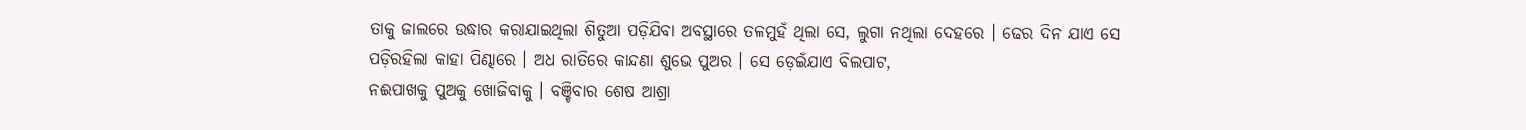ତାକୁ ଜାଲରେ ଉଦ୍ଧାର କରାଯାଇଥିଲା ଶିତୁଆ ପଡ଼ିଯିବା ଅବସ୍ଥାରେ ତଳମୁହଁ ଥିଲା ସେ, ଲୁଗା ନଥିଲା ଦେହରେ । ଢେର ଦିନ ଯାଏ ସେ ପଡ଼ିରହିଲା କାହା ପିଣ୍ଢାରେ । ଅଧ ରାତିରେ କାନ୍ଦଣା ଶୁଭେ ପୁଅର । ସେ ଡ଼େଇଁଯାଏ ବିଲପାଟ,
ନଈପାଖକୁ ପୁଅକୁ ଖୋଜିବାକୁ । ବଞ୍ଚିବାର ଶେଷ ଆଶ୍ରା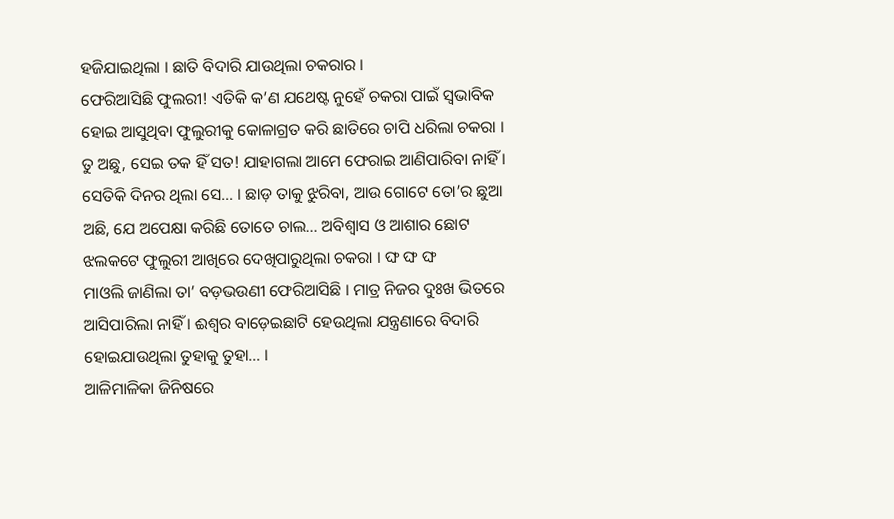ହଜିଯାଇଥିଲା । ଛାତି ବିଦାରି ଯାଉଥିଲା ଚକରାର ।
ଫେରିଆସିଛି ଫୁଲରୀ! ଏତିକି କ’ଣ ଯଥେଷ୍ଟ ନୁହେଁ ଚକରା ପାଇଁ ସ୍ୱଭାବିକ ହୋଇ ଆସୁଥିବା ଫୁଲୁରୀକୁ କୋଳାଗ୍ରତ କରି ଛାତିରେ ଚାପି ଧରିଲା ଚକରା । ତୁ ଅଛୁ, ସେଇ ତକ ହିଁ ସତ! ଯାହାଗଲା ଆମେ ଫେରାଇ ଆଣିପାରିବା ନାହିଁ । ସେତିକି ଦିନର ଥିଲା ସେ… । ଛାଡ଼ ତାକୁ ଝୁରିବା, ଆଉ ଗୋଟେ ତୋ’ର ଛୁଆ ଅଛି, ଯେ ଅପେକ୍ଷା କରିଛି ତୋତେ ଚାଲ… ଅବିଶ୍ୱାସ ଓ ଆଶାର ଛୋଟ ଝଲକଟେ ଫୁଲୁରୀ ଆଖିରେ ଦେଖିପାରୁଥିଲା ଚକରା । ଙ୍ଘ ଙ୍ଘ ଙ୍ଘ
ମାଓଲି ଜାଣିଲା ତା’ ବଡ଼ଭଉଣୀ ଫେରିଆସିଛି । ମାତ୍ର ନିଜର ଦୁଃଖ ଭିତରେ ଆସିପାରିଲା ନାହିଁ । ଈଶ୍ୱର ବାଡ଼େଇଛାଟି ହେଉଥିଲା ଯନ୍ତ୍ରଣାରେ ବିଦାରି ହୋଇଯାଉଥିଲା ତୁହାକୁ ତୁହା… ।
ଆଳିମାଳିକା ଜିନିଷରେ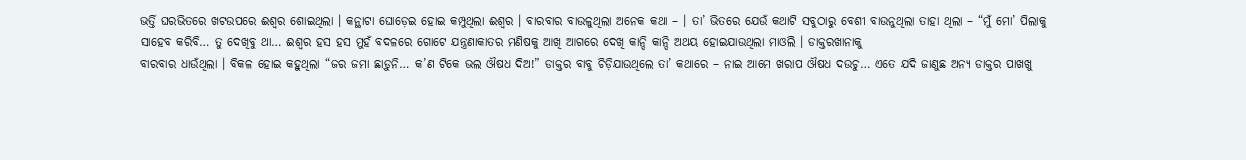ଭର୍ତ୍ତି ଘରଭିତରେ ଖଟଉପରେ ଈଶ୍ୱର ଶୋଇଥିଲା । କନ୍ଥାଟା ଘୋଡ଼େଇ ହୋଇ କମ୍ପୁଥିଲା ଈଶ୍ୱର । ବାରବାର ବାଉଳୁଥିଲା ଅନେକ କଥା – । ତା’ ଭିତରେ ଯେଉଁ କଥାଟି ସବୁଠାରୁ ବେଶୀ ବାଉନୁଥିଲା ତାହା ଥିଲା – “ମୁଁ ମୋ’ ପିଲାକୁ ସାହେବ କରିବି… ତୁ ଦେଖିବୁ ଥା… ଈଶ୍ୱର ହସ ହସ ମୁହଁ ବଦଳରେ ଗୋଟେ ଯନ୍ତ୍ରଣାକାତର ମଣିଷକୁ ଆଖି ଆଗରେ ଦେଖି କାନ୍ଦି କାନ୍ଦି ଅଥୟ ହୋଇଯାଉଥିଲା ମାଓଲି । ଡାକ୍ତରଖାନାକୁ
ବାରବାର ଧାଉଁଥିଲା । ବିକଳ ହୋଇ କହୁଥିଲା “ଜର ଜମା ଛାଡ଼ୁନି… କ’ଣ ଟିକେ ଭଲ ଔଷଧ ଦିଅ!” ଡାକ୍ତର ବାବୁ ଚିଡ଼ିଯାଉଥିଲେ ତା’ କଥାରେ – ନାଇ ଆମେ ଖରାପ ଔଷଧ ଦଉଚୁ… ଏତେ ଯଦି ଜାଣୁଛ ଅନ୍ୟ ଡାକ୍ତର ପାଖଖୁ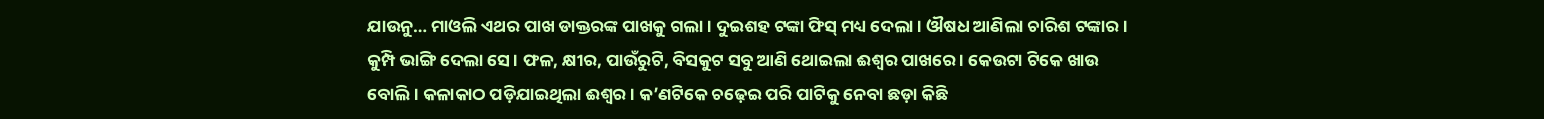ଯାଉନୁ… ମାଓଲି ଏଥର ପାଖ ଡାକ୍ତରଙ୍କ ପାଖକୁ ଗଲା । ଦୁଇଶହ ଟଙ୍କା ଫିସ୍ ମଧ୍ୟ ଦେଲା । ଔଷଧ ଆଣିଲା ଚାରିଶ ଟଙ୍କାର । କୁମ୍ପି ଭାଙ୍ଗି ଦେଲା ସେ । ଫଳ, କ୍ଷୀର, ପାଉଁରୁଟି, ବିସକୁଟ ସବୁ ଆଣି ଥୋଇଲା ଈଶ୍ୱର ପାଖରେ । କେଉଟା ଟିକେ ଖାଉ ବୋଲି । କଳାକାଠ ପଡ଼ିଯାଇଥିଲା ଈଶ୍ୱର । କ’ଣଟିକେ ଚଢ଼େଇ ପରି ପାଟିକୁ ନେବା ଛଡ଼ା କିଛି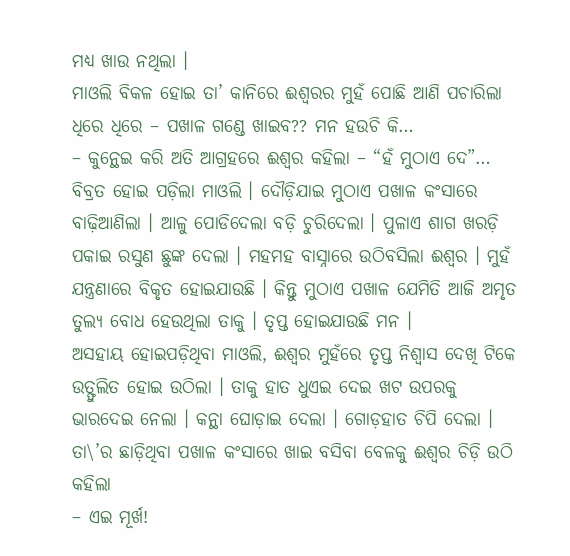ମଧ୍ୟ ଖାଉ ନଥିଲା ।
ମାଓଲି ବିକଳ ହୋଇ ତା’ କାନିରେ ଈଶ୍ୱରର ମୁହଁ ପୋଛି ଆଣି ପଚାରିଲା ଧିରେ ଧିରେ – ପଖାଳ ଗଣ୍ଡେ ଖାଇବ?? ମନ ହଉଚି କି…
– କୁନ୍ଥେଇ କରି ଅତି ଆଗ୍ରହରେ ଈଶ୍ୱର କହିଲା – “ହଁ ମୁଠାଏ ଦେ”…
ବିବ୍ରତ ହୋଇ ପଡ଼ିଲା ମାଓଲି । ଦୌଡ଼ିଯାଇ ମୁଠାଏ ପଖାଳ କଂସାରେ ବାଢ଼ିଆଣିଲା । ଆଳୁ ପୋଡିଦେଲା ବଡ଼ି ଚୁରିଦେଲା । ପୁଳାଏ ଶାଗ ଖରଡ଼ି ପକାଇ ରସୁଣ ଛୁଙ୍କ ଦେଲା । ମହମହ ବାସ୍ନାରେ ଉଠିବସିଲା ଈଶ୍ୱର । ମୁହଁ ଯନ୍ତ୍ରଣାରେ ବିକୃତ ହୋଇଯାଉଛି । କିନ୍ତୁ ମୁଠାଏ ପଖାଳ ଯେମିତି ଆଜି ଅମୃତ ତୁଲ୍ୟ ବୋଧ ହେଉଥିଲା ତାକୁ । ତୃପ୍ତ ହୋଇଯାଉଛି ମନ ।
ଅସହାୟ ହୋଇପଡ଼ିଥିବା ମାଓଲି, ଈଶ୍ୱର ମୁହଁରେ ତୃପ୍ତ ନିଶ୍ୱାସ ଦେଖି ଟିକେ ଉତ୍ଫୁଲିତ ହୋଇ ଉଠିଲା । ତାକୁ ହାତ ଧୁଏଇ ଦେଇ ଖଟ ଉପରକୁ ଭାରଦେଇ ନେଲା । କନ୍ଥା ଘୋଡ଼ାଇ ଦେଲା । ଗୋଡ଼ହାତ ଚିପି ଦେଲା । ତା\’ର ଛାଡ଼ିଥିବା ପଖାଳ କଂସାରେ ଖାଇ ବସିବା ବେଳକୁ ଈଶ୍ୱର ଚିଡ଼ି ଉଠି କହିଲା
– ଏଇ ମୂର୍ଖ!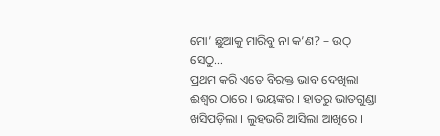ମୋ’ ଛୁଆକୁ ମାରିବୁ ନା କ’ଣ? – ଉଠ୍ ସେଠୁ…
ପ୍ରଥମ କରି ଏତେ ବିରକ୍ତ ଭାବ ଦେଖିଲା ଈଶ୍ୱର ଠାରେ । ଭୟଙ୍କର । ହାତରୁ ଭାତଗୁଣ୍ଡା ଖସିପଡ଼ିଲା । ଲୁହଭରି ଆସିଲା ଆଖିରେ ।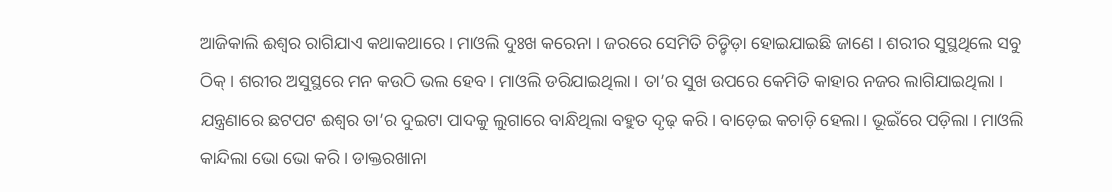ଆଜିକାଲି ଈଶ୍ୱର ରାଗିଯାଏ କଥାକଥାରେ । ମାଓଲି ଦୁଃଖ କରେନା । ଜରରେ ସେମିତି ଚିଡ଼୍ଚିଡ଼ା ହୋଇଯାଇଛି ଜାଣେ । ଶରୀର ସୁସ୍ଥଥିଲେ ସବୁ ଠିକ୍ । ଶରୀର ଅସୁସ୍ଥରେ ମନ କଉଠି ଭଲ ହେବ । ମାଓଲି ଡରିଯାଇଥିଲା । ତା’ର ସୁଖ ଉପରେ କେମିତି କାହାର ନଜର ଲାଗିଯାଇଥିଲା । ଯନ୍ତ୍ରଣାରେ ଛଟପଟ ଈଶ୍ୱର ତା’ର ଦୁଇଟା ପାଦକୁ ଲୁଗାରେ ବାନ୍ଧିଥିଲା ବହୁତ ଦୃଢ଼ କରି । ବାଡ଼େଇ କଚାଡ଼ି ହେଲା । ଭୂଇଁରେ ପଡ଼ିଲା । ମାଓଲି କାନ୍ଦିଲା ଭୋ ଭୋ କରି । ଡାକ୍ତରଖାନା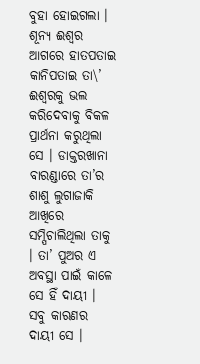ବୁହା ହୋଇଗଲା ।
ଶୂନ୍ୟ ଈଶ୍ୱର ଆଗରେ ହାତପତାଇ କାନିପତାଇ ତା\’ ଈଶ୍ୱରକୁ ଭଲ କରିଦେବାକୁ ବିକଳ ପ୍ରାର୍ଥନା କରୁଥିଲା ସେ । ଡାକ୍ତରଖାନା ବାରଣ୍ଡାରେ ତା’ର ଶାଶୁ ଲୁଗାଜାକି ଆଖିରେ ସମ୍ପିଚାଲିଥିଲା ତାକୁ । ତା’ ପୁଅର ଏ ଅବସ୍ଥା ପାଇଁ କାଳେ ସେ ହିଁ ଦାୟୀ । ସବୁ କାରଣର ଦାୟୀ ସେ ।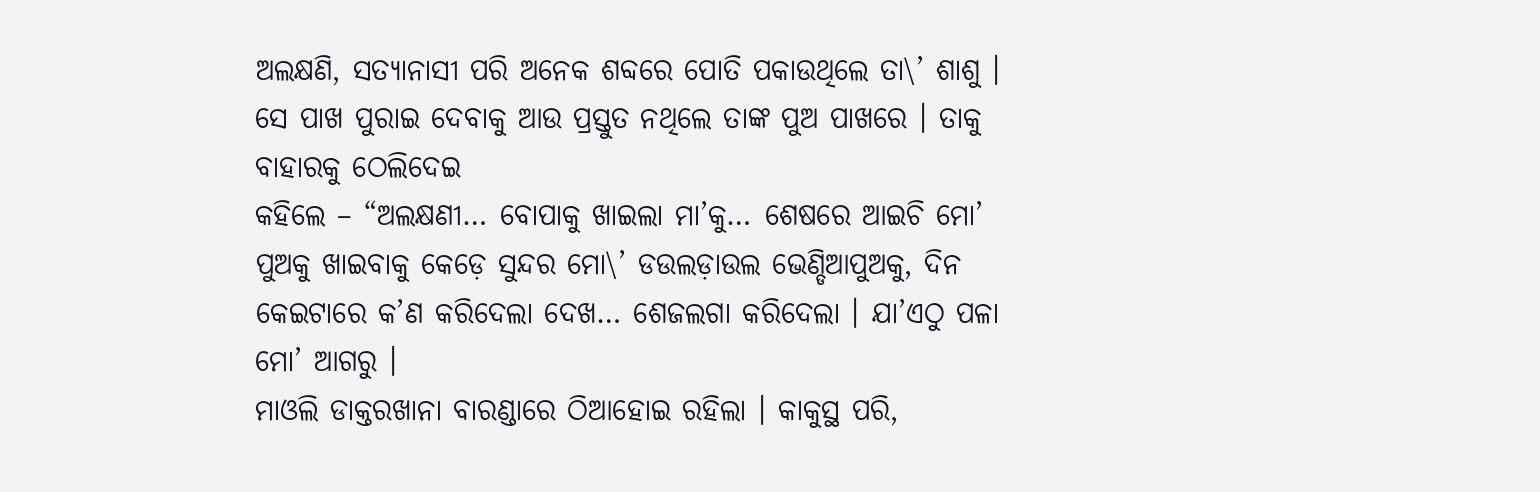ଅଲକ୍ଷଣି, ସତ୍ୟାନାସୀ ପରି ଅନେକ ଶବ୍ଦରେ ପୋତି ପକାଉଥିଲେ ତା\’ ଶାଶୁ । ସେ ପାଖ ପୁରାଇ ଦେବାକୁ ଆଉ ପ୍ରସ୍ତୁତ ନଥିଲେ ତାଙ୍କ ପୁଅ ପାଖରେ । ତାକୁ ବାହାରକୁ ଠେଲିଦେଇ
କହିଲେ – “ଅଲକ୍ଷଣୀ… ବୋପାକୁ ଖାଇଲା ମା’କୁ… ଶେଷରେ ଆଇଚି ମୋ’ ପୁଅକୁ ଖାଇବାକୁ କେଡ଼େ ସୁନ୍ଦର ମୋ\’ ଡଉଲଡ଼ାଉଲ ଭେଣ୍ଡିଆପୁଅକୁ, ଦିନ କେଇଟାରେ କ’ଣ କରିଦେଲା ଦେଖ… ଶେଜଲଗା କରିଦେଲା । ଯା’ଏଠୁ ପଳା ମୋ’ ଆଗରୁ ।
ମାଓଲି ଡାକ୍ତରଖାନା ବାରଣ୍ଡାରେ ଠିଆହୋଇ ରହିଲା । କାକୁସ୍ଥ ପରି,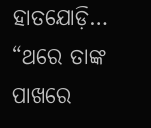ହାତଯୋଡ଼ି… “ଥରେ ତାଙ୍କ ପାଖରେ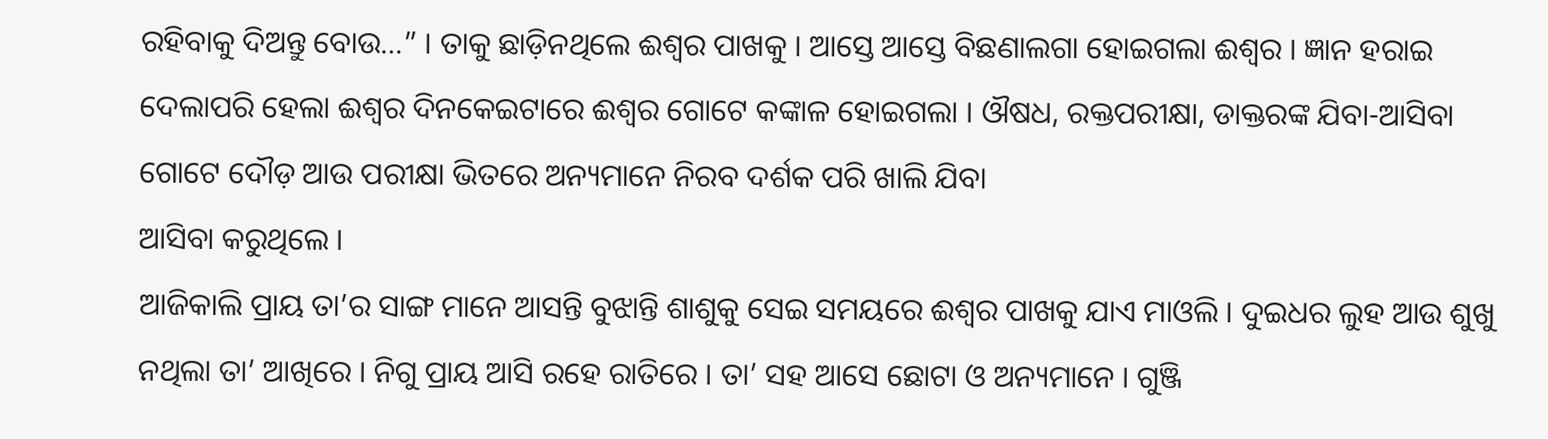ରହିବାକୁ ଦିଅନ୍ତୁ ବୋଉ…” । ତାକୁ ଛାଡ଼ିନଥିଲେ ଈଶ୍ୱର ପାଖକୁ । ଆସ୍ତେ ଆସ୍ତେ ବିଛଣାଲଗା ହୋଇଗଲା ଈଶ୍ୱର । ଜ୍ଞାନ ହରାଇ ଦେଲାପରି ହେଲା ଈଶ୍ୱର ଦିନକେଇଟାରେ ଈଶ୍ୱର ଗୋଟେ କଙ୍କାଳ ହୋଇଗଲା । ଔଷଧ, ରକ୍ତପରୀକ୍ଷା, ଡାକ୍ତରଙ୍କ ଯିବା-ଆସିବା ଗୋଟେ ଦୌଡ଼ ଆଉ ପରୀକ୍ଷା ଭିତରେ ଅନ୍ୟମାନେ ନିରବ ଦର୍ଶକ ପରି ଖାଲି ଯିବା
ଆସିବା କରୁଥିଲେ ।
ଆଜିକାଲି ପ୍ରାୟ ତା’ର ସାଙ୍ଗ ମାନେ ଆସନ୍ତି ବୁଝାନ୍ତି ଶାଶୁକୁ ସେଇ ସମୟରେ ଈଶ୍ୱର ପାଖକୁ ଯାଏ ମାଓଲି । ଦୁଇଧର ଲୁହ ଆଉ ଶୁଖୁ ନଥିଲା ତା’ ଆଖିରେ । ନିଗୁ ପ୍ରାୟ ଆସି ରହେ ରାତିରେ । ତା’ ସହ ଆସେ ଛୋଟା ଓ ଅନ୍ୟମାନେ । ଗୁଞ୍ଜି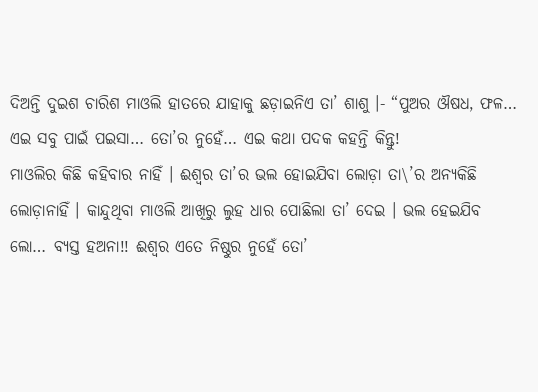ଦିଅନ୍ତି ଦୁଇଶ ଚାରିଶ ମାଓଲି ହାତରେ ଯାହାକୁ ଛଡ଼ାଇନିଏ ତା’ ଶାଶୁ ।- “ପୁଅର ଔଷଧ, ଫଳ… ଏଇ ସବୁ ପାଇଁ ପଇସା… ତୋ’ର ନୁହେଁ… ଏଇ କଥା ପଦକ କହନ୍ତି କିନ୍ତୁ!
ମାଓଲିର କିଛି କହିବାର ନାହିଁ । ଈଶ୍ୱର ତା’ର ଭଲ ହୋଇଯିବା ଲୋଡ଼ା ତା\’ର ଅନ୍ୟକିଛି ଲୋଡ଼ାନାହିଁ । କାନ୍ଦୁଥିବା ମାଓଲି ଆଖିରୁ ଲୁହ ଧାର ପୋଛିଲା ତା’ ଦେଇ । ଭଲ ହେଇଯିବ ଲୋ… ବ୍ୟସ୍ତ ହଅନା!! ଈଶ୍ୱର ଏତେ ନିଷ୍ଠୁର ନୁହେଁ ତୋ’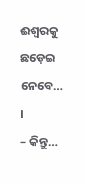ଈଶ୍ୱରକୁ ଛଡ଼େଇ ନେବେ… ।
– କିନ୍ତୁ…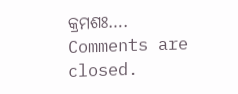କ୍ରମଶଃ….
Comments are closed.